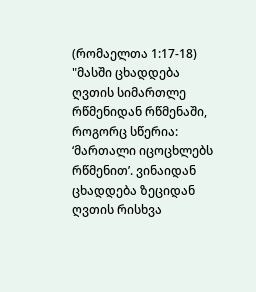(რომაელთა 1:17-18)
"მასში ცხადდება ღვთის სიმართლე რწმენიდან რწმენაში, როგორც სწერია: ‘მართალი იცოცხლებს რწმენით’. ვინაიდან ცხადდება ზეციდან ღვთის რისხვა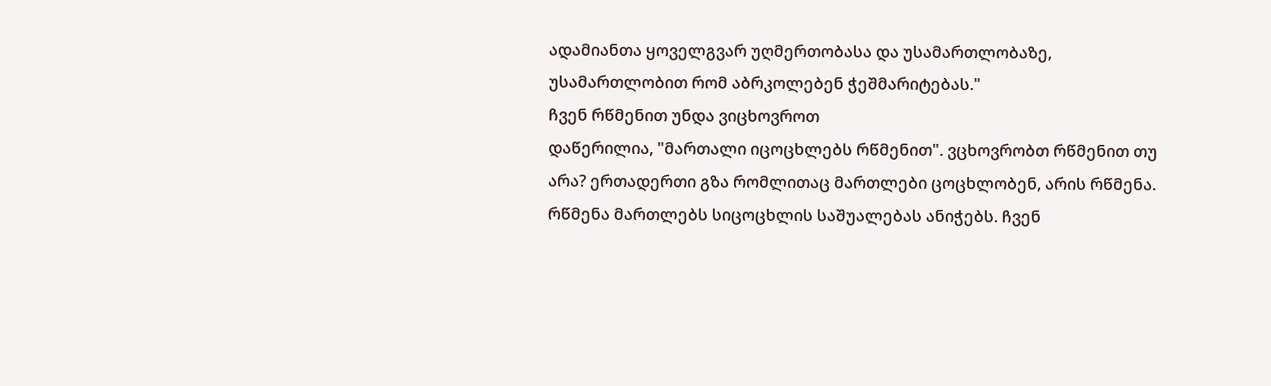ადამიანთა ყოველგვარ უღმერთობასა და უსამართლობაზე, უსამართლობით რომ აბრკოლებენ ჭეშმარიტებას."
ჩვენ რწმენით უნდა ვიცხოვროთ
დაწერილია, "მართალი იცოცხლებს რწმენით". ვცხოვრობთ რწმენით თუ არა? ერთადერთი გზა რომლითაც მართლები ცოცხლობენ, არის რწმენა. რწმენა მართლებს სიცოცხლის საშუალებას ანიჭებს. ჩვენ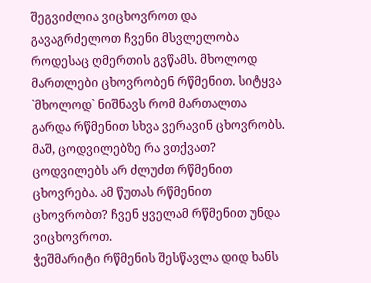შეგვიძლია ვიცხოვროთ და გავაგრძელოთ ჩვენი მსვლელობა როდესაც ღმერთის გვწამს. მხოლოდ მართლები ცხოვრობენ რწმენით. სიტყვა `მხოლოდ` ნიშნავს რომ მართალთა გარდა რწმენით სხვა ვერავინ ცხოვრობს. მაშ, ცოდვილებზე რა ვთქვათ? ცოდვილებს არ ძლუძთ რწმენით ცხოვრება. ამ წუთას რწმენით ცხოვრობთ? ჩვენ ყველამ რწმენით უნდა ვიცხოვროთ.
ჭეშმარიტი რწმენის შესწავლა დიდ ხანს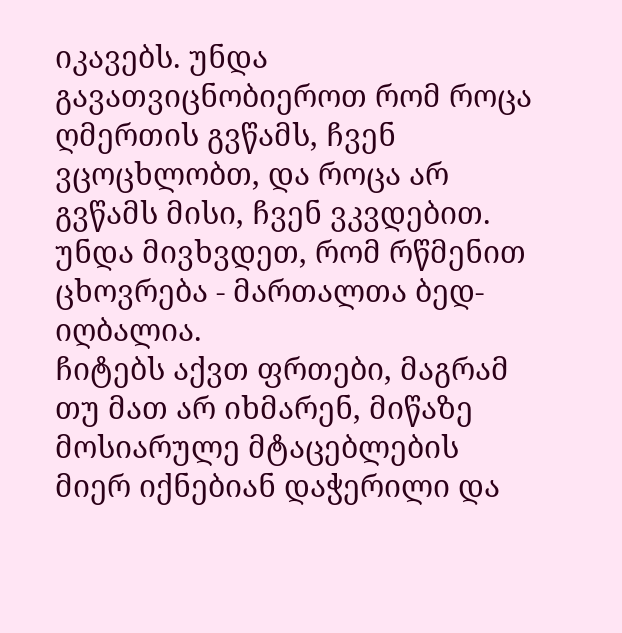იკავებს. უნდა გავათვიცნობიეროთ რომ როცა ღმერთის გვწამს, ჩვენ ვცოცხლობთ, და როცა არ გვწამს მისი, ჩვენ ვკვდებით. უნდა მივხვდეთ, რომ რწმენით ცხოვრება - მართალთა ბედ-იღბალია.
ჩიტებს აქვთ ფრთები, მაგრამ თუ მათ არ იხმარენ, მიწაზე მოსიარულე მტაცებლების მიერ იქნებიან დაჭერილი და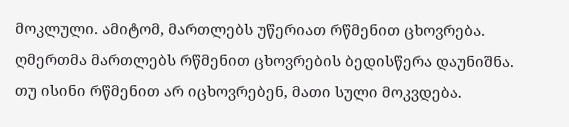მოკლული. ამიტომ, მართლებს უწერიათ რწმენით ცხოვრება. ღმერთმა მართლებს რწმენით ცხოვრების ბედისწერა დაუნიშნა. თუ ისინი რწმენით არ იცხოვრებენ, მათი სული მოკვდება.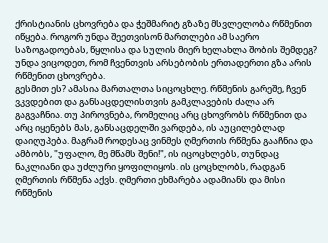ქრისტიანის ცხოვრება და ჭეშმარიტ გზაზე მსვლელობა რწმენით იწყება. როგორ უნდა შეეთვისონ მართლები ამ საერო საზოგადოებას, წყლისა და სულის მიერ ხელახლა შობის შემდეგ? უნდა ვიცოდეთ, რომ ჩვენთვის არსებობის ერთადერთი გზა არის რწმენით ცხოვრება.
გესმით ეს? ამასია მართალთა სიცოცხლე. რწმენის გარეშე, ჩვენ ვკვდებით და განსაცდელისთვის გამკლავების ძალა არ გაგვაჩნია. თუ პიროვნება, რომელიც არც ცხოვრობს რწმენით და არც იყენებს მას, განსაცდელში ვარდება, ის აუცილებლად დაიღუპება. მაგრამ როდესაც ვინმეს ღმერთის რწმენა გააჩნია და ამბობს, "უფალო, მე მწამს შენი!", ის იცოცხლებს, თუნდაც ნაკლიანი და უძლური ყოფილიყოს. ის ცოცხლობს, რადგან ღმერთის რწმენა აქვს. ღმერთი ეხმარება ადამიანს და მისი რწმენის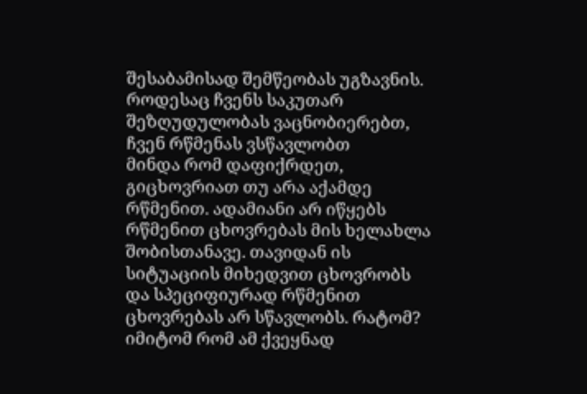შესაბამისად შემწეობას უგზავნის.
როდესაც ჩვენს საკუთარ შეზღუდულობას ვაცნობიერებთ, ჩვენ რწმენას ვსწავლობთ
მინდა რომ დაფიქრდეთ, გიცხოვრიათ თუ არა აქამდე რწმენით. ადამიანი არ იწყებს რწმენით ცხოვრებას მის ხელახლა შობისთანავე. თავიდან ის სიტუაციის მიხედვით ცხოვრობს და სპეციფიურად რწმენით ცხოვრებას არ სწავლობს. რატომ? იმიტომ რომ ამ ქვეყნად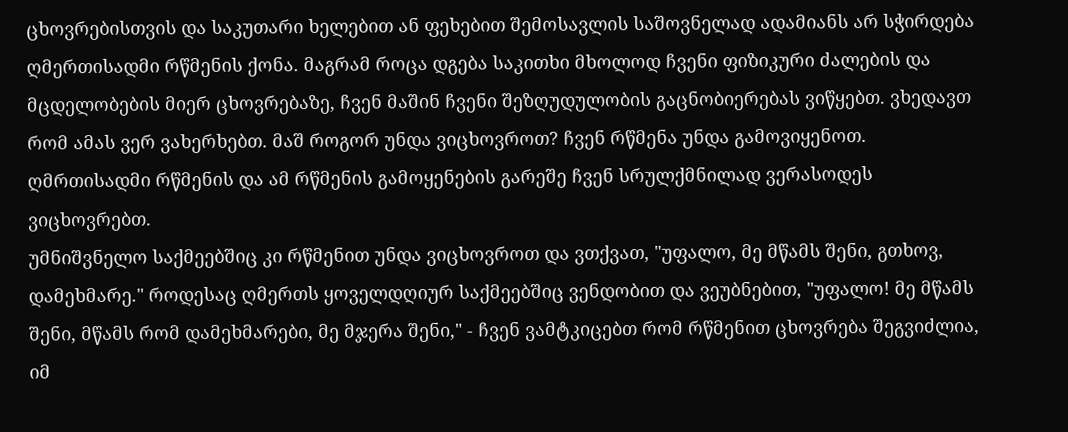ცხოვრებისთვის და საკუთარი ხელებით ან ფეხებით შემოსავლის საშოვნელად ადამიანს არ სჭირდება ღმერთისადმი რწმენის ქონა. მაგრამ როცა დგება საკითხი მხოლოდ ჩვენი ფიზიკური ძალების და მცდელობების მიერ ცხოვრებაზე, ჩვენ მაშინ ჩვენი შეზღუდულობის გაცნობიერებას ვიწყებთ. ვხედავთ რომ ამას ვერ ვახერხებთ. მაშ როგორ უნდა ვიცხოვროთ? ჩვენ რწმენა უნდა გამოვიყენოთ. ღმრთისადმი რწმენის და ამ რწმენის გამოყენების გარეშე ჩვენ სრულქმნილად ვერასოდეს ვიცხოვრებთ.
უმნიშვნელო საქმეებშიც კი რწმენით უნდა ვიცხოვროთ და ვთქვათ, "უფალო, მე მწამს შენი, გთხოვ, დამეხმარე." როდესაც ღმერთს ყოველდღიურ საქმეებშიც ვენდობით და ვეუბნებით, "უფალო! მე მწამს შენი, მწამს რომ დამეხმარები, მე მჯერა შენი," - ჩვენ ვამტკიცებთ რომ რწმენით ცხოვრება შეგვიძლია, იმ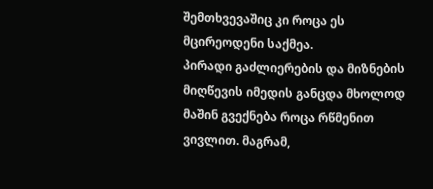შემთხვევაშიც კი როცა ეს მცირეოდენი საქმეა.
პირადი გაძლიერების და მიზნების მიღწევის იმედის განცდა მხოლოდ მაშინ გვექნება როცა რწმენით ვივლით. მაგრამ,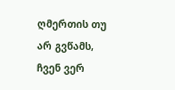ღმერთის თუ არ გვწამს, ჩვენ ვერ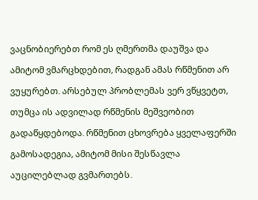ვაცნობიერებთ რომ ეს ღმერთმა დაუშვა და ამიტომ ვმარცხდებით, რადგან ამას რწმენით არ ვუყურებთ. არსებულ პრობლემას ვერ ვწყვეტთ, თუმცა ის ადვილად რწმენის მეშვეობით გადაწყდებოდა. რწმენით ცხოვრება ყველაფერში გამოსადეგია, ამიტომ მისი შესწავლა აუცილებლად გვმართებს.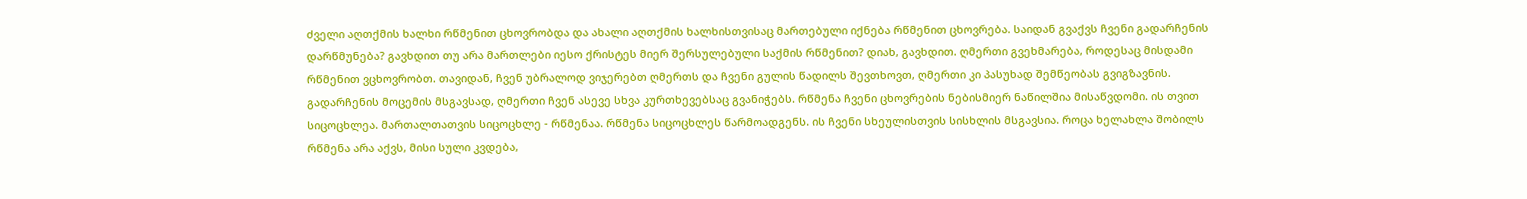ძველი აღთქმის ხალხი რწმენით ცხოვრობდა და ახალი აღთქმის ხალხისთვისაც მართებული იქნება რწმენით ცხოვრება. საიდან გვაქვს ჩვენი გადარჩენის დარწმუნება? გავხდით თუ არა მართლები იესო ქრისტეს მიერ შერსულებული საქმის რწმენით? დიახ, გავხდით. ღმერთი გვეხმარება, როდესაც მისდამი რწმენით ვცხოვრობთ. თავიდან, ჩვენ უბრალოდ ვიჯერებთ ღმერთს და ჩვენი გულის წადილს შევთხოვთ, ღმერთი კი პასუხად შემწეობას გვიგზავნის. გადარჩენის მოცემის მსგავსად, ღმერთი ჩვენ ასევე სხვა კურთხევებსაც გვანიჭებს. რწმენა ჩვენი ცხოვრების ნებისმიერ ნაწილშია მისაწვდომი. ის თვით სიცოცხლეა. მართალთათვის სიცოცხლე - რწმენაა. რწმენა სიცოცხლეს წარმოადგენს. ის ჩვენი სხეულისთვის სისხლის მსგავსია. როცა ხელახლა შობილს რწმენა არა აქვს, მისი სული კვდება,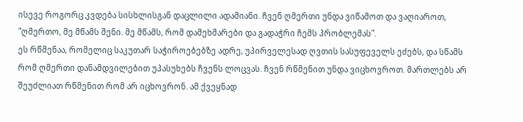ისევე როგორც კვდება სისხლისგან დაცლილი ადამიანი. ჩვენ ღმერთი უნდა ვიწამოთ და ვაღიაროთ, "ღმერთო, მე მწამს შენი. მე მწამს, რომ დამეხმარები და გადაჭრი ჩემს პრობლემას".
ეს რწმენაა, რომელიც საკუთარ საჭიროებებზე ადრე, უპირველესად ღვთის სასუფეველს ეძებს, და სწამს რომ ღმერთი დანამდვილებით უპასუხებს ჩვენს ლოცვას. ჩვენ რწმენით უნდა ვიცხოვროთ. მართლებს არ შეუძლიათ რწმენით რომ არ იცხოვრონ. ამ ქვეყნად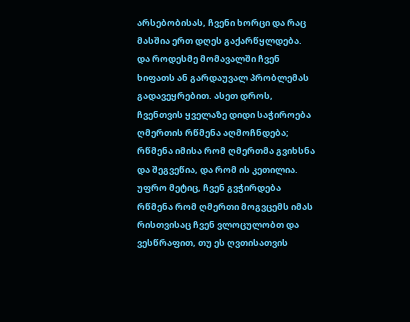არსებობისას, ჩვენი ხორცი და რაც მასშია ერთ დღეს გაქარწყლდება. და როდესმე მომავალში ჩვენ ხიფათს ან გარდაუვალ პრობლემას გადავეყრებით. ასეთ დროს, ჩვენთვის ყველაზე დიდი საჭიროება ღმერთის რწმენა აღმოჩნდება; რწმენა იმისა რომ ღმერთმა გვიხსნა და შეგვეწია, და რომ ის კეთილია.
უფრო მეტიც, ჩვენ გვჭირდება რწმენა რომ ღმერთი მოგვცემს იმას რისთვისაც ჩვენ ვლოცულობთ და ვესწრაფით, თუ ეს ღვთისათვის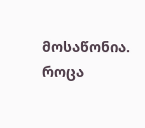მოსაწონია. როცა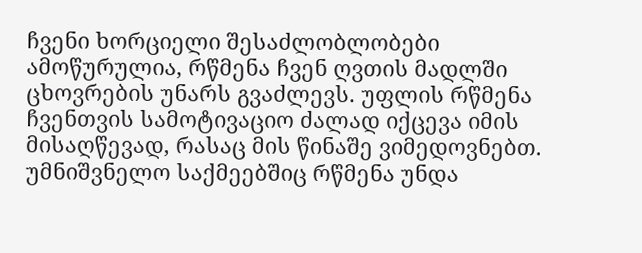ჩვენი ხორციელი შესაძლობლობები ამოწურულია, რწმენა ჩვენ ღვთის მადლში ცხოვრების უნარს გვაძლევს. უფლის რწმენა ჩვენთვის სამოტივაციო ძალად იქცევა იმის მისაღწევად, რასაც მის წინაშე ვიმედოვნებთ.
უმნიშვნელო საქმეებშიც რწმენა უნდა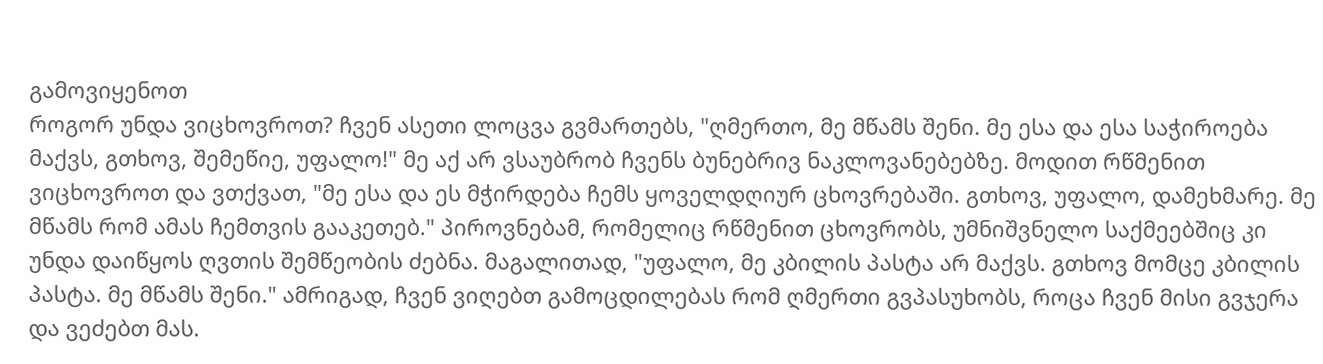გამოვიყენოთ
როგორ უნდა ვიცხოვროთ? ჩვენ ასეთი ლოცვა გვმართებს, "ღმერთო, მე მწამს შენი. მე ესა და ესა საჭიროება მაქვს, გთხოვ, შემეწიე, უფალო!" მე აქ არ ვსაუბრობ ჩვენს ბუნებრივ ნაკლოვანებებზე. მოდით რწმენით ვიცხოვროთ და ვთქვათ, "მე ესა და ეს მჭირდება ჩემს ყოველდღიურ ცხოვრებაში. გთხოვ, უფალო, დამეხმარე. მე მწამს რომ ამას ჩემთვის გააკეთებ." პიროვნებამ, რომელიც რწმენით ცხოვრობს, უმნიშვნელო საქმეებშიც კი უნდა დაიწყოს ღვთის შემწეობის ძებნა. მაგალითად, "უფალო, მე კბილის პასტა არ მაქვს. გთხოვ მომცე კბილის პასტა. მე მწამს შენი." ამრიგად, ჩვენ ვიღებთ გამოცდილებას რომ ღმერთი გვპასუხობს, როცა ჩვენ მისი გვჯერა და ვეძებთ მას.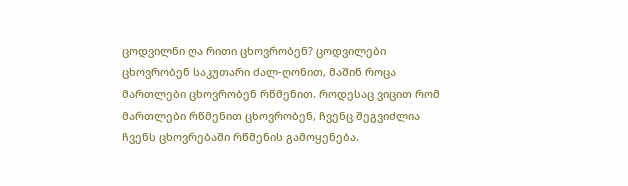ცოდვილნი ღა რითი ცხოვრობენ? ცოდვილები ცხოვრობენ საკუთარი ძალ-ღონით, მაშინ როცა მართლები ცხოვრობენ რწმენით. როდესაც ვიცით რომ მართლები რწმენით ცხოვრობენ, ჩვენც შეგვიძლია ჩვენს ცხოვრებაში რწმენის გამოყენება.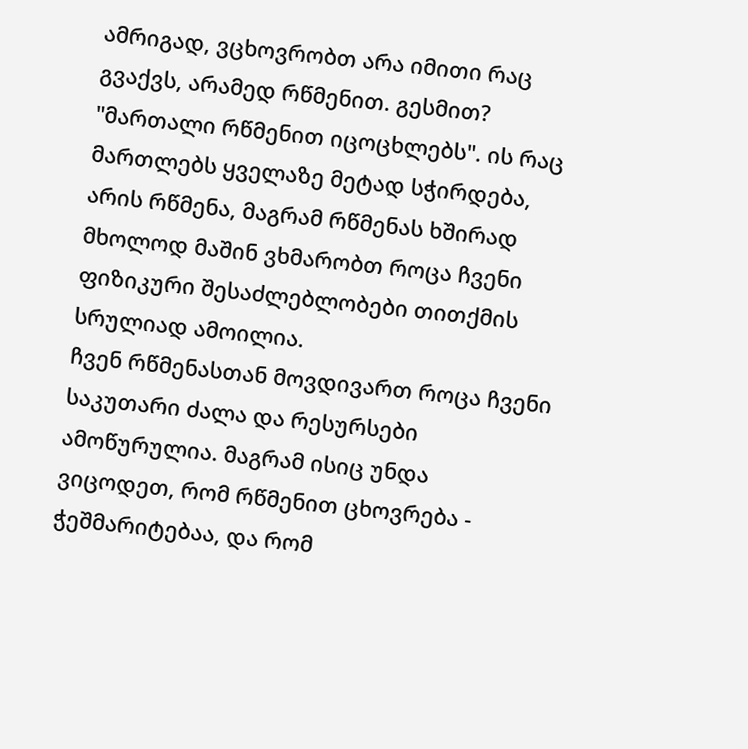ამრიგად, ვცხოვრობთ არა იმითი რაც გვაქვს, არამედ რწმენით. გესმით? "მართალი რწმენით იცოცხლებს". ის რაც მართლებს ყველაზე მეტად სჭირდება, არის რწმენა, მაგრამ რწმენას ხშირად მხოლოდ მაშინ ვხმარობთ როცა ჩვენი ფიზიკური შესაძლებლობები თითქმის სრულიად ამოილია.
ჩვენ რწმენასთან მოვდივართ როცა ჩვენი საკუთარი ძალა და რესურსები ამოწურულია. მაგრამ ისიც უნდა ვიცოდეთ, რომ რწმენით ცხოვრება - ჭეშმარიტებაა, და რომ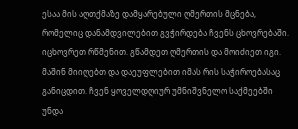ესაა მის აღთქმაზე დამყარებული ღმერთის მცნება, რომელიც დანამდვილებით გვჭირდება ჩვენს ცხოვრებაში. იცხოვრეთ რწმენით. გწამდეთ ღმერთის და მოიძიეთ იგი. მაშინ მიიღებთ და დაეუფლებით იმას რის საჭიროებასაც განიცდით. ჩვენ ყოველდღიურ უმნიშვნელო საქმეებში უნდა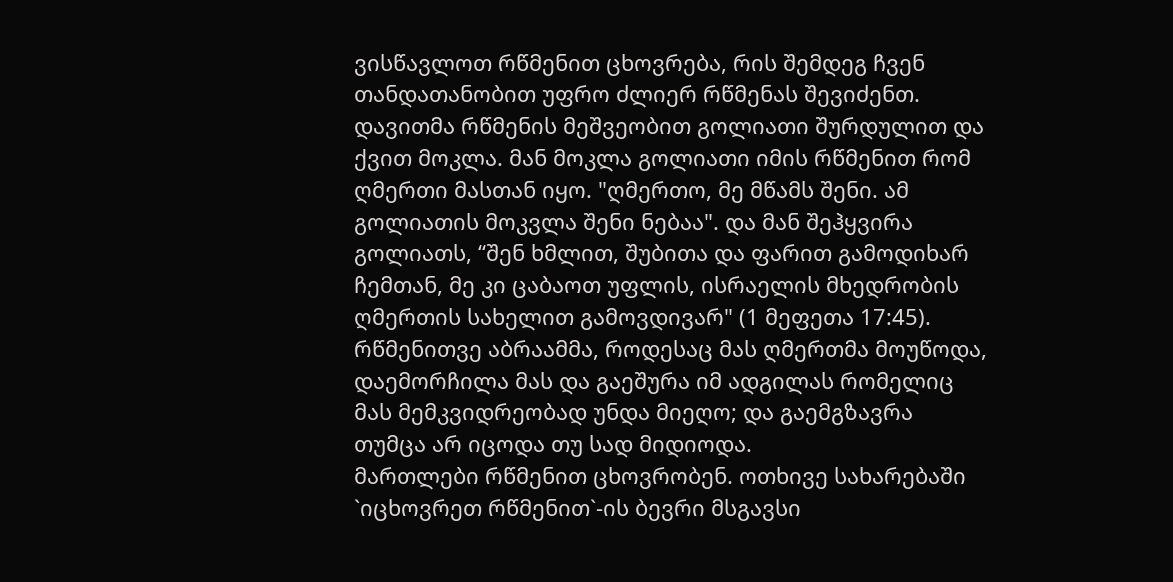ვისწავლოთ რწმენით ცხოვრება, რის შემდეგ ჩვენ თანდათანობით უფრო ძლიერ რწმენას შევიძენთ.
დავითმა რწმენის მეშვეობით გოლიათი შურდულით და ქვით მოკლა. მან მოკლა გოლიათი იმის რწმენით რომ ღმერთი მასთან იყო. "ღმერთო, მე მწამს შენი. ამ გოლიათის მოკვლა შენი ნებაა". და მან შეჰყვირა გოლიათს, “შენ ხმლით, შუბითა და ფარით გამოდიხარ ჩემთან, მე კი ცაბაოთ უფლის, ისრაელის მხედრობის ღმერთის სახელით გამოვდივარ" (1 მეფეთა 17:45). რწმენითვე აბრაამმა, როდესაც მას ღმერთმა მოუწოდა, დაემორჩილა მას და გაეშურა იმ ადგილას რომელიც მას მემკვიდრეობად უნდა მიეღო; და გაემგზავრა თუმცა არ იცოდა თუ სად მიდიოდა.
მართლები რწმენით ცხოვრობენ. ოთხივე სახარებაში `იცხოვრეთ რწმენით`-ის ბევრი მსგავსი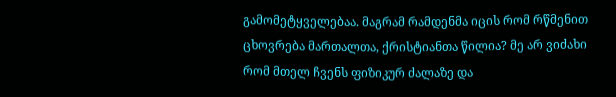გამომეტყველებაა. მაგრამ რამდენმა იცის რომ რწმენით ცხოვრება მართალთა, ქრისტიანთა წილია? მე არ ვიძახი რომ მთელ ჩვენს ფიზიკურ ძალაზე და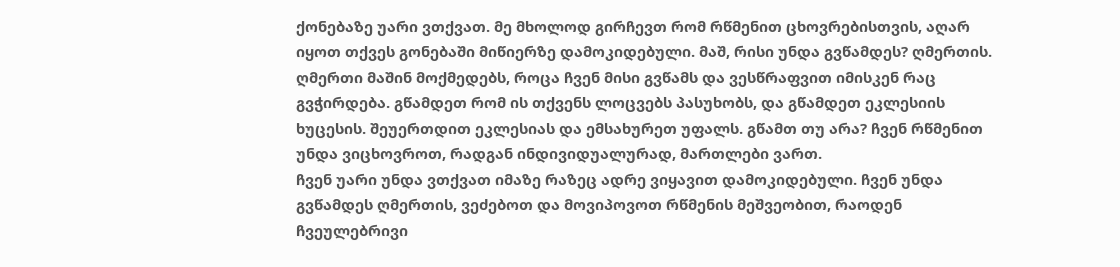ქონებაზე უარი ვთქვათ. მე მხოლოდ გირჩევთ რომ რწმენით ცხოვრებისთვის, აღარ იყოთ თქვეს გონებაში მიწიერზე დამოკიდებული. მაშ, რისი უნდა გვწამდეს? ღმერთის. ღმერთი მაშინ მოქმედებს, როცა ჩვენ მისი გვწამს და ვესწრაფვით იმისკენ რაც გვჭირდება. გწამდეთ რომ ის თქვენს ლოცვებს პასუხობს, და გწამდეთ ეკლესიის ხუცესის. შეუერთდით ეკლესიას და ემსახურეთ უფალს. გწამთ თუ არა? ჩვენ რწმენით უნდა ვიცხოვროთ, რადგან ინდივიდუალურად, მართლები ვართ.
ჩვენ უარი უნდა ვთქვათ იმაზე რაზეც ადრე ვიყავით დამოკიდებული. ჩვენ უნდა გვწამდეს ღმერთის, ვეძებოთ და მოვიპოვოთ რწმენის მეშვეობით, რაოდენ ჩვეულებრივი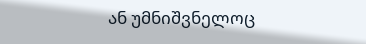ან უმნიშვნელოც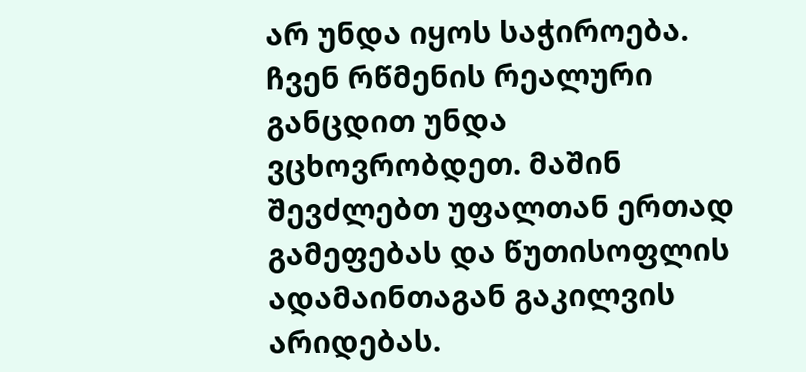არ უნდა იყოს საჭიროება. ჩვენ რწმენის რეალური განცდით უნდა ვცხოვრობდეთ. მაშინ შევძლებთ უფალთან ერთად გამეფებას და წუთისოფლის ადამაინთაგან გაკილვის არიდებას.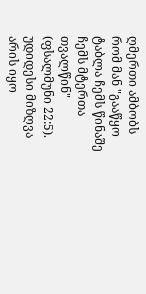ღმერთი ამბობს რომ მან "გააწყო ტაბლა ჩემს წინაშე ჩემს მტერთა თვალწინ" (ფსალმუნი 22:5). უდიდესი მიზღვა არის იყო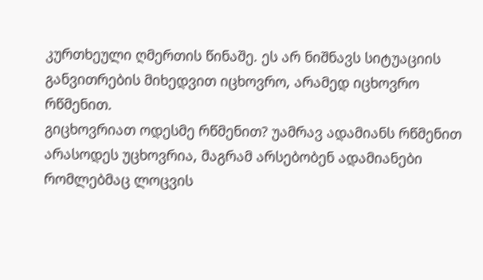კურთხეული ღმერთის წინაშე. ეს არ ნიშნავს სიტუაციის განვითრების მიხედვით იცხოვრო, არამედ იცხოვრო რწმენით.
გიცხოვრიათ ოდესმე რწმენით? უამრავ ადამიანს რწმენით არასოდეს უცხოვრია, მაგრამ არსებობენ ადამიანები რომლებმაც ლოცვის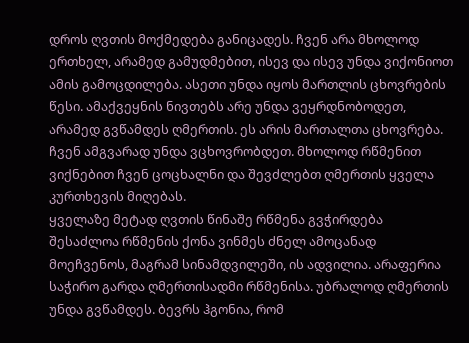დროს ღვთის მოქმედება განიცადეს. ჩვენ არა მხოლოდ ერთხელ, არამედ გამუდმებით, ისევ და ისევ უნდა ვიქონიოთ ამის გამოცდილება. ასეთი უნდა იყოს მართლის ცხოვრების წესი. ამაქვეყნის ნივთებს არე უნდა ვეყრდნობოდეთ, არამედ გვწამდეს ღმერთის. ეს არის მართალთა ცხოვრება. ჩვენ ამგვარად უნდა ვცხოვრობდეთ. მხოლოდ რწმენით ვიქნებით ჩვენ ცოცხალნი და შევძლებთ ღმერთის ყველა კურთხევის მიღებას.
ყველაზე მეტად ღვთის წინაშე რწმენა გვჭირდება
შესაძლოა რწმენის ქონა ვინმეს ძნელ ამოცანად მოეჩვენოს, მაგრამ სინამდვილეში, ის ადვილია. არაფერია საჭირო გარდა ღმერთისადმი რწმენისა. უბრალოდ ღმერთის უნდა გვწამდეს. ბევრს ჰგონია, რომ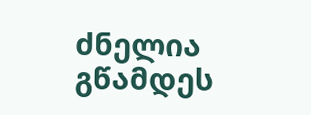ძნელია გწამდეს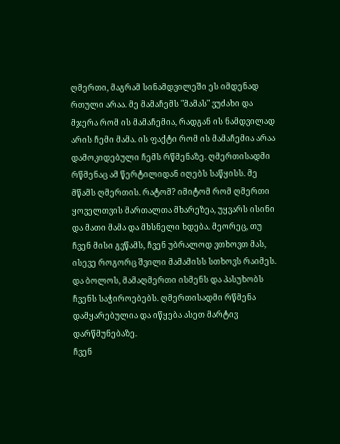ღმერთი, მაგრამ სინამდვილეში ეს იმდენად რთული არაა. მე მამაჩემს "მამას" ვუძახი და მჯერა რომ ის მამაჩემია, რადგან ის ნამდვილად არის ჩემი მამა. ის ფაქტი რომ ის მამაჩემია არაა დამოკიდებული ჩემს რწმენაზე. ღმერთისადმი რწმენაც ამ წერტილიდან იღებს საწყისს. მე მწამს ღმერთის. რატომ? იმიტომ რომ ღმერთი ყოველთვის მართალთა მხარეზეა, უყვარს ისინი და მათი მამა და მხსნელი ხდება. მეორეც, თუ ჩვენ მისი გვწამს, ჩვენ უბრალოდ ვთხოვთ მას, ისევე როგორც შვილი მამამისს სთხოვს რაიმეს. და ბოლოს, მამაღმერთი ისმენს და პასუხობს ჩვენს საჭიროებებს. ღმერთისადმი რწმენა დამყარებულია და იწყება ასეთ მარტივ დარწმუნებაზე.
ჩვენ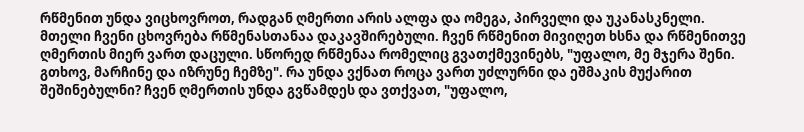რწმენით უნდა ვიცხოვროთ, რადგან ღმერთი არის ალფა და ომეგა, პირველი და უკანასკნელი. მთელი ჩვენი ცხოვრება რწმენასთანაა დაკავშირებული. ჩვენ რწმენით მივიღეთ ხსნა და რწმენითვე ღმერთის მიერ ვართ დაცული. სწორედ რწმენაა რომელიც გვათქმევინებს, "უფალო, მე მჯერა შენი. გთხოვ, მარჩინე და იზრუნე ჩემზე". რა უნდა ვქნათ როცა ვართ უძლურნი და ეშმაკის მუქარით შეშინებულნი? ჩვენ ღმერთის უნდა გვწამდეს და ვთქვათ, "უფალო,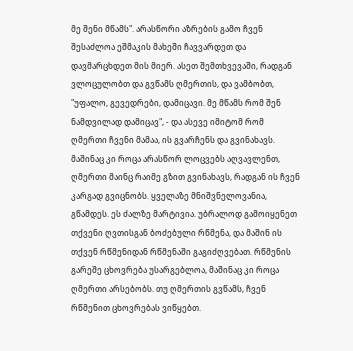მე შენი მწამს". არასწორი აზრების გამო ჩვენ შესაძლოა ეშმაკის მახეში ჩავვარდეთ და დავმარცხდეთ მის მიერ. ასეთ შემთხვევაში, რადგან ვლოცულობთ და გვწამს ღმერთის, და ვამბობთ, "უფალო, გევედრები, დამიცავი. მე მწამს რომ შენ ნამდვილად დამიცავ", - და ასევე იმიტომ რომ ღმერთი ჩვენი მამაა, ის გვარჩენს და გვინახავს. მაშინაც კი როცა არასწორ ლოცვებს აღვავლენთ, ღმერთი მაინც რაიმე გზით გვინახავს, რადგან ის ჩვენ კარგად გვიცნობს. ყველაზე მნიშვნელოვანია, გწამდეს. ეს ძალზე მარტივია. უბრალოდ გამოიყენეთ თქვენი ღვთისგან ბოძებული რწმენა, და მაშინ ის თქვენ რწმენიდან რწმენაში გაგიძღვებათ. რწმენის გარეშე ცხოვრება უსარგებლოა, მაშინაც კი როცა ღმერთი არსებობს. თუ ღმერთის გვწამს, ჩვენ რწმენით ცხოვრებას ვიწყებთ.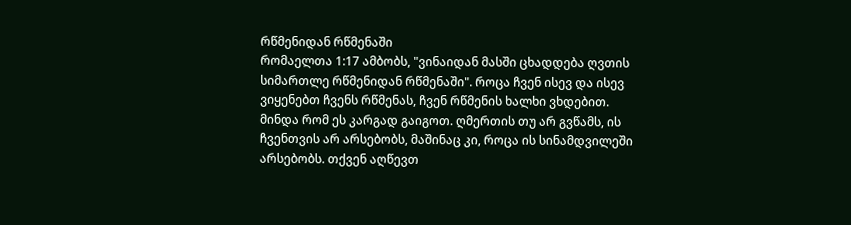რწმენიდან რწმენაში
რომაელთა 1:17 ამბობს, "ვინაიდან მასში ცხადდება ღვთის სიმართლე რწმენიდან რწმენაში". როცა ჩვენ ისევ და ისევ ვიყენებთ ჩვენს რწმენას, ჩვენ რწმენის ხალხი ვხდებით. მინდა რომ ეს კარგად გაიგოთ. ღმერთის თუ არ გვწამს, ის ჩვენთვის არ არსებობს, მაშინაც კი, როცა ის სინამდვილეში არსებობს. თქვენ აღწევთ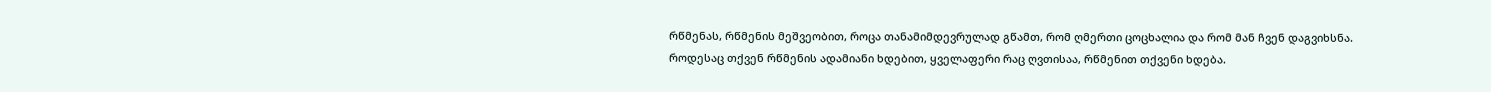რწმენას, რწმენის მეშვეობით, როცა თანამიმდევრულად გწამთ, რომ ღმერთი ცოცხალია და რომ მან ჩვენ დაგვიხსნა.
როდესაც თქვენ რწმენის ადამიანი ხდებით, ყველაფერი რაც ღვთისაა, რწმენით თქვენი ხდება.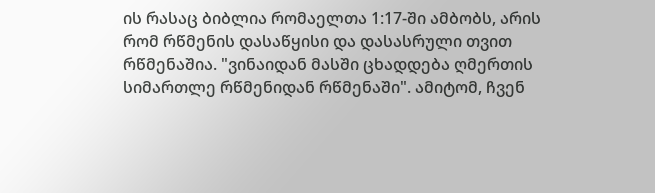ის რასაც ბიბლია რომაელთა 1:17-ში ამბობს, არის რომ რწმენის დასაწყისი და დასასრული თვით რწმენაშია. "ვინაიდან მასში ცხადდება ღმერთის სიმართლე რწმენიდან რწმენაში". ამიტომ, ჩვენ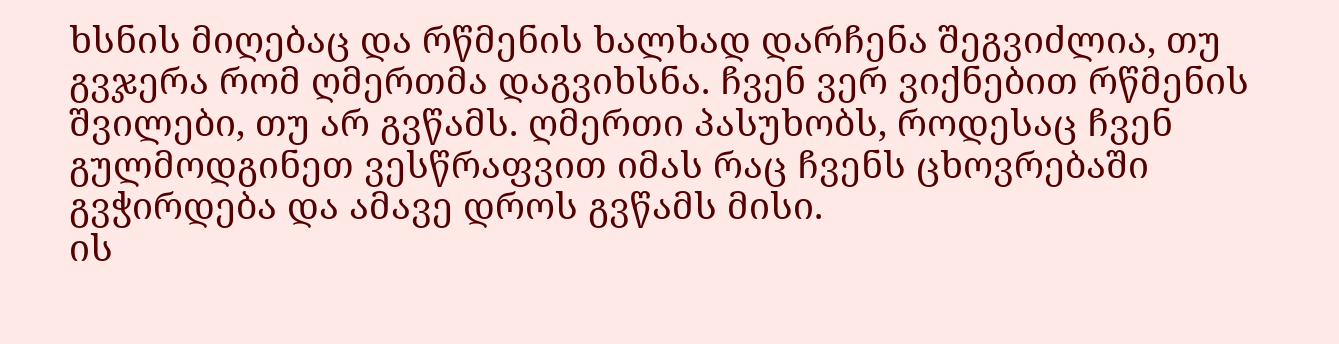ხსნის მიღებაც და რწმენის ხალხად დარჩენა შეგვიძლია, თუ გვჯერა რომ ღმერთმა დაგვიხსნა. ჩვენ ვერ ვიქნებით რწმენის შვილები, თუ არ გვწამს. ღმერთი პასუხობს, როდესაც ჩვენ გულმოდგინეთ ვესწრაფვით იმას რაც ჩვენს ცხოვრებაში გვჭირდება და ამავე დროს გვწამს მისი.
ის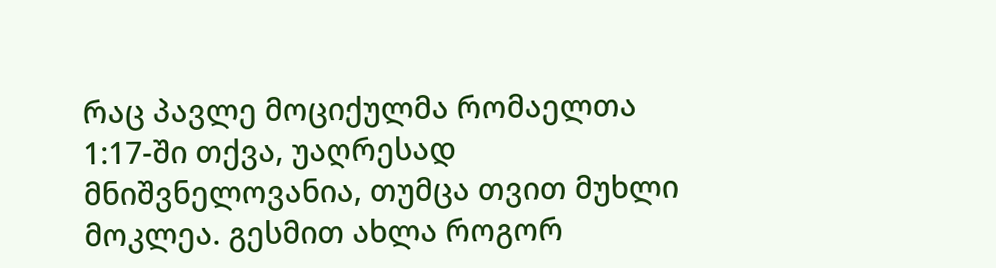რაც პავლე მოციქულმა რომაელთა 1:17-ში თქვა, უაღრესად მნიშვნელოვანია, თუმცა თვით მუხლი მოკლეა. გესმით ახლა როგორ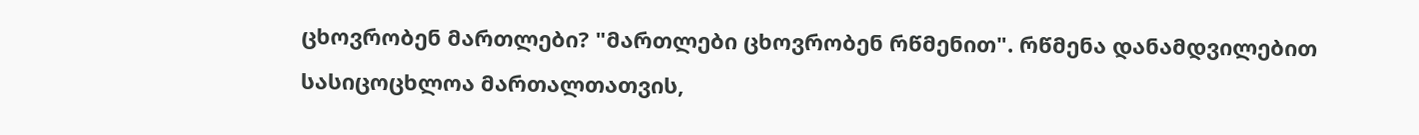ცხოვრობენ მართლები? "მართლები ცხოვრობენ რწმენით". რწმენა დანამდვილებით სასიცოცხლოა მართალთათვის,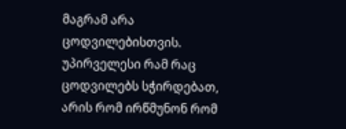მაგრამ არა ცოდვილებისთვის.
უპირველესი რამ რაც ცოდვილებს სჭირდებათ, არის რომ ირწმუნონ რომ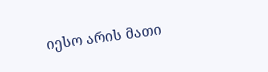იესო არის მათი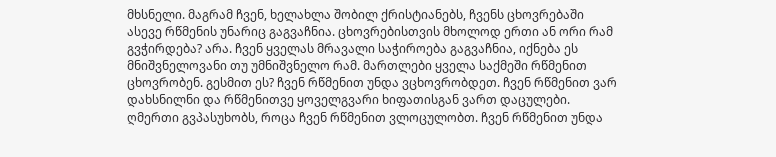მხსნელი. მაგრამ ჩვენ, ხელახლა შობილ ქრისტიანებს, ჩვენს ცხოვრებაში ასევე რწმენის უნარიც გაგვაჩნია. ცხოვრებისთვის მხოლოდ ერთი ან ორი რამ გვჭირდება? არა. ჩვენ ყველას მრავალი საჭიროება გაგვაჩნია, იქნება ეს მნიშვნელოვანი თუ უმნიშვნელო რამ. მართლები ყველა საქმეში რწმენით ცხოვრობენ. გესმით ეს? ჩვენ რწმენით უნდა ვცხოვრობდეთ. ჩვენ რწმენით ვარ დახსნილნი და რწმენითვე ყოველგვარი ხიფათისგან ვართ დაცულები. ღმერთი გვპასუხობს, როცა ჩვენ რწმენით ვლოცულობთ. ჩვენ რწმენით უნდა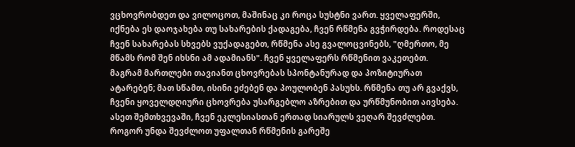ვცხოვრობდეთ და ვილოცოთ, მაშინაც კი როცა სუსტნი ვართ. ყველაფერში, იქნება ეს დაოჯახება თუ სახარების ქადაგება, ჩვენ რწმენა გვჭირდება. როდესაც ჩვენ სახარებას სხვებს ვუქადაგებთ, რწმენა ასე გვალოცვინებს, "ღმერთო, მე მწამს რომ შენ იხსნი ამ ადამიანს". ჩვენ ყველაფერს რწმენით ვაკეთებთ.
მაგრამ მართლები თავიანთ ცხოვრებას სპონტანურად და პოზიტიურათ ატარებენ; მათ სწამთ, ისინი ეძებენ და პოულობენ პასუხს. რწმენა თუ არ გვაქვს, ჩვენი ყოველდღიური ცხოვრება უსარგებლო აზრებით და ურწმუნობით აივსება. ასეთ შემთხვევაში, ჩვენ ეკლესიასთან ერთად სიარულს ვეღარ შევძლებთ. როგორ უნდა შევძლოთ უფალთან რწმენის გარეშე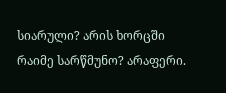სიარული? არის ხორცში რაიმე სარწმუნო? არაფერი.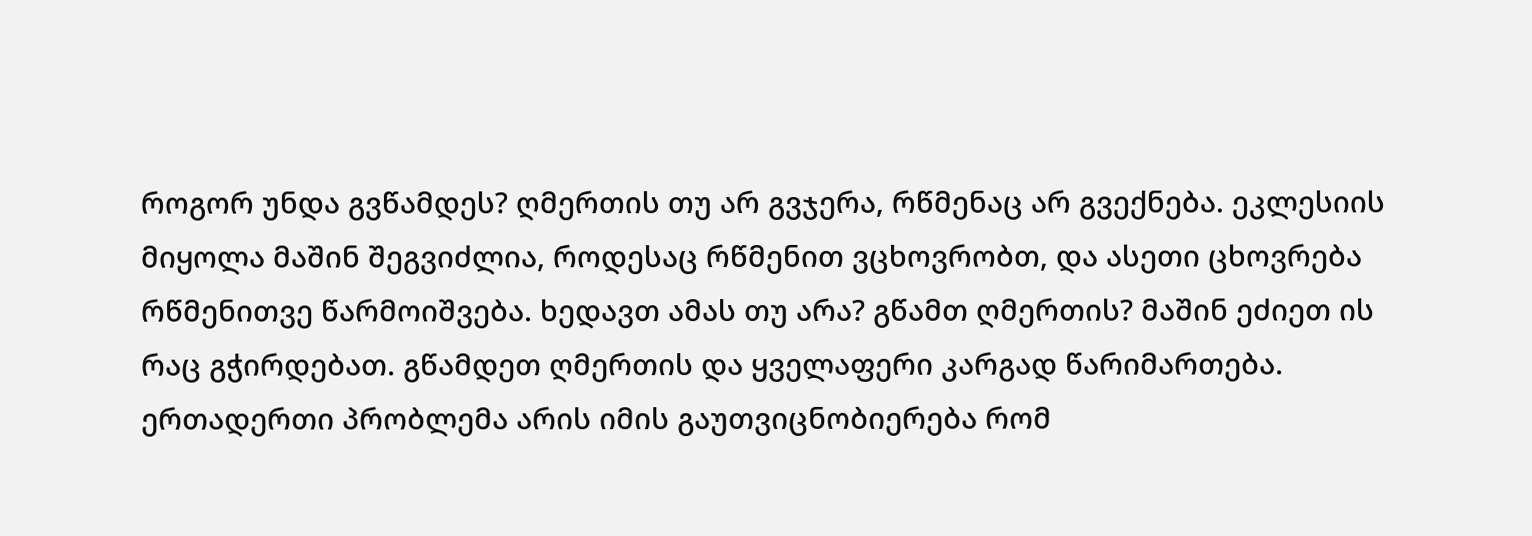როგორ უნდა გვწამდეს? ღმერთის თუ არ გვჯერა, რწმენაც არ გვექნება. ეკლესიის მიყოლა მაშინ შეგვიძლია, როდესაც რწმენით ვცხოვრობთ, და ასეთი ცხოვრება რწმენითვე წარმოიშვება. ხედავთ ამას თუ არა? გწამთ ღმერთის? მაშინ ეძიეთ ის რაც გჭირდებათ. გწამდეთ ღმერთის და ყველაფერი კარგად წარიმართება. ერთადერთი პრობლემა არის იმის გაუთვიცნობიერება რომ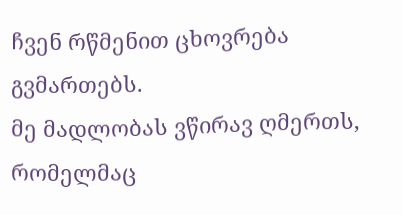ჩვენ რწმენით ცხოვრება გვმართებს.
მე მადლობას ვწირავ ღმერთს, რომელმაც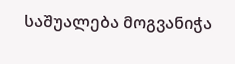საშუალება მოგვანიჭა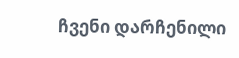ჩვენი დარჩენილი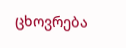ცხოვრება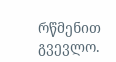რწმენით გვევლო.